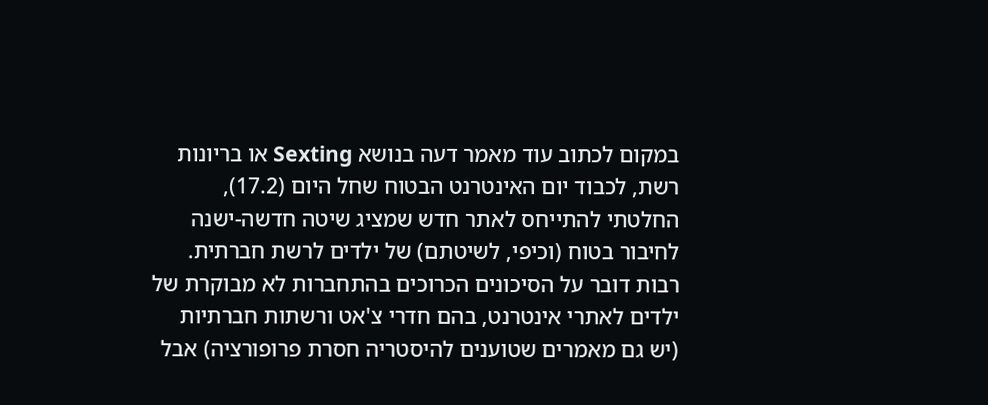במקום לכתוב עוד מאמר דעה בנושא Sexting או בריונות רשת, לכבוד יום האינטרנט הבטוח שחל היום (17.2), החלטתי להתייחס לאתר חדש שמציג שיטה חדשה-ישנה לחיבור בטוח (וכיפי, לשיטתם) של ילדים לרשת חברתית. רבות דובר על הסיכונים הכרוכים בהתחברות לא מבוקרת של ילדים לאתרי אינטרנט, בהם חדרי צ'אט ורשתות חברתיות (יש גם מאמרים שטוענים להיסטריה חסרת פרופורציה) אבל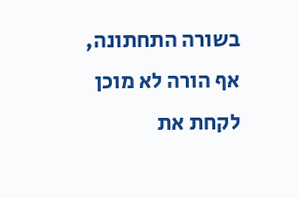בשורה התחתונה, אף הורה לא מוכן לקחת את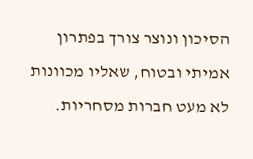הסיכון ונוצר צורך בפתרון אמיתי ובטוח, שאליו מכוונות לא מעט חברות מסחריות.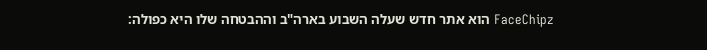FaceChipz הוא אתר חדש שעלה השבוע בארה"ב וההבטחה שלו היא כפולה: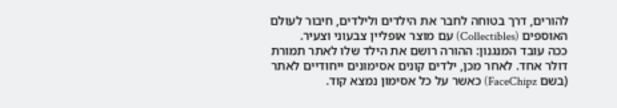להורים, דרך בטוחה לחבר את הילדים ולילדים, חיבור לעולם האוספים (Collectibles) עם מוצר אופליין צבעוני וצעיר.
ככה עובד המנגנון: ההורה רושם את הילד שלו לאתר תמורת דולר אחד. לאחר מכן, ילדים קונים אסימונים ייחודיים לאתר (בשם FaceChipz) כאשר על כל אסימון נמצא קוד.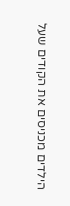הילדים מכניסים את הקודים שעל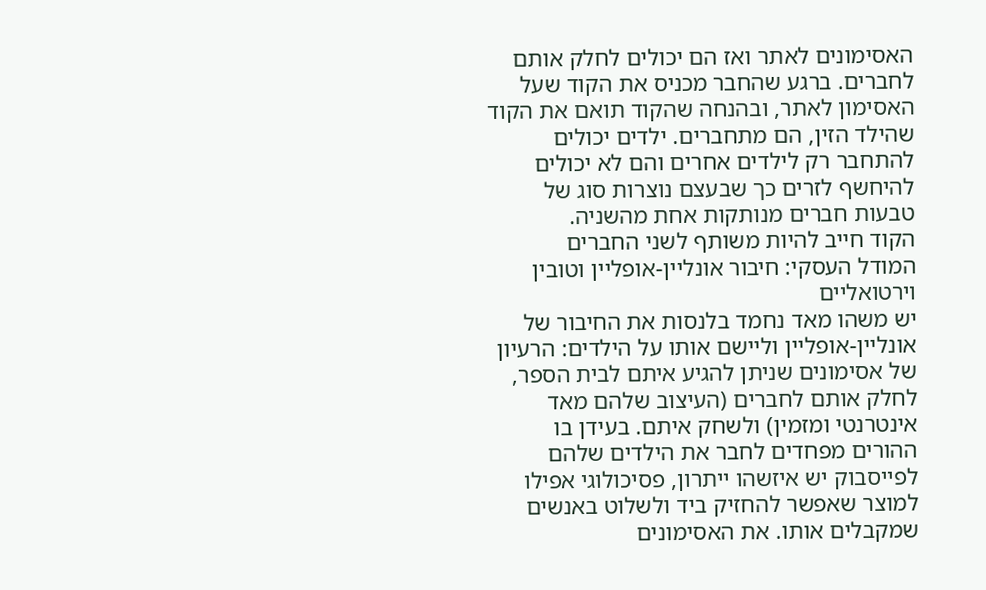האסימונים לאתר ואז הם יכולים לחלק אותם לחברים. ברגע שהחבר מכניס את הקוד שעל האסימון לאתר, ובהנחה שהקוד תואם את הקוד שהילד הזין, הם מתחברים. ילדים יכולים להתחבר רק לילדים אחרים והם לא יכולים להיחשף לזרים כך שבעצם נוצרות סוג של טבעות חברים מנותקות אחת מהשניה.
הקוד חייב להיות משותף לשני החברים
המודל העסקי: חיבור אונליין-אופליין וטובין וירטואליים
יש משהו מאד נחמד בלנסות את החיבור של אונליין-אופליין וליישם אותו על הילדים: הרעיון של אסימונים שניתן להגיע איתם לבית הספר, לחלק אותם לחברים (העיצוב שלהם מאד אינטרנטי ומזמין) ולשחק איתם. בעידן בו ההורים מפחדים לחבר את הילדים שלהם לפייסבוק יש איזשהו ייתרון, פסיכולוגי אפילו למוצר שאפשר להחזיק ביד ולשלוט באנשים שמקבלים אותו. את האסימונים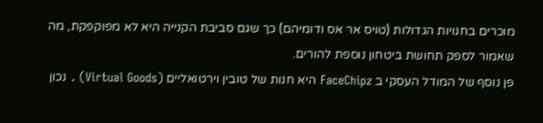מוכרים בחנויות הגדולות (טויס אר אס ודומיהם) כך שגם סביבת הקנייה היא לא מפוקפקת, מה שאמור לספק תחושת ביטחון נוספת להורים.
פן נוסף של המודל העסקי ב FaceChipz היא חנות של טובין וירטואליים (Virtual Goods) . נכון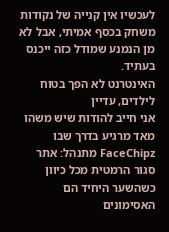לעכשיו אין קנייה של נקודות משחק בכסף אמיתי, אבל לא מן הנמנע שמודל כזה ייכנס בעתיד.
האינטרנט לא הפך בטוח לילדים, עדיין
אני חייב להודות שיש משהו מאד מרגיע בדרך שבו FaceChipz מתנהל: אתר סגור הרמטית מכל כיוון כשהשער היחיד הם האסימונים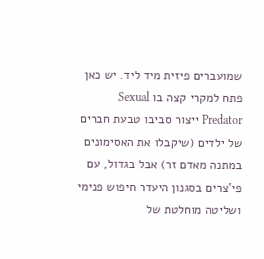שמועברים פיזית מיד ליד. יש כאן פתח למקרי קצה בו Sexual Predator ייצור סביבו טבעת חברים של ילדים (שיקבלו את האסימונים במתנה מאדם זר) אבל בגדול, עם פי'צרים בסגנון היעדר חיפוש פנימי ושליטה מוחלטת של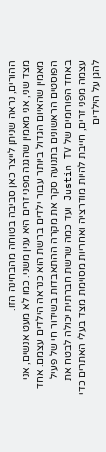ההורים, נראה שניתן לייצר כאן סביבה בטוחה מהבחינה הזו.
מצד שני, אני מאמין שהגנה מפני זרים היא ענין משני. כמו לא מעט אנשים, אני מאמין שהאיום הגדול ביותר עבור ילדים ברשת הוא כנראה הילדים עצמם. אחד הפוסטים הראשונים בתנועה סקר את מקרה ההתאבדות בשידור חי של פעיל באחד הפורומים של Justin TV ועד כמה שרשת חברתית יכולה לבטח את עצמה מפני זרים, חייבת להיות מודרציה ואחריות מסוימת מצד בעלי האתרים כדי להגן על הילדים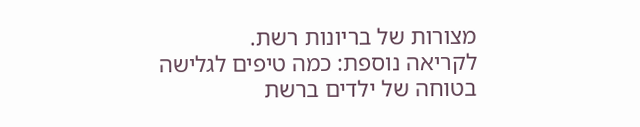מצורות של בריונות רשת.
לקריאה נוספת: כמה טיפים לגלישה בטוחה של ילדים ברשת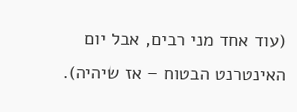(עוד אחד מני רבים, אבל יום האינטרנט הבטוח – אז שיהיה).